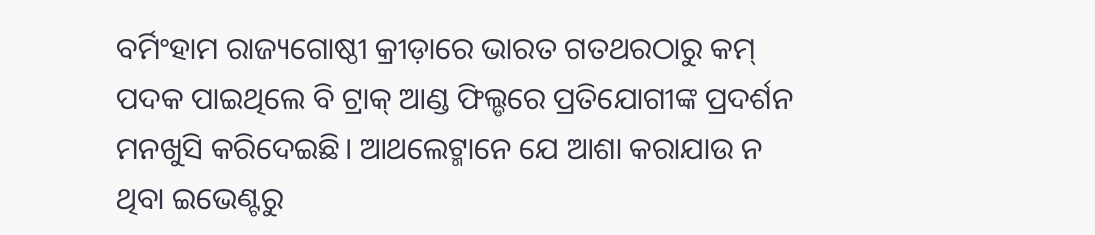ବର୍ମିଂହାମ ରାଜ୍ୟଗୋଷ୍ଠୀ କ୍ରୀଡ଼ାରେ ଭାରତ ଗତଥରଠାରୁ କମ୍ ପଦକ ପାଇଥିଲେ ବି ଟ୍ରାକ୍ ଆଣ୍ଡ ଫିଲ୍ଡରେ ପ୍ରତିଯୋଗୀଙ୍କ ପ୍ରଦର୍ଶନ ମନଖୁସି କରିଦେଇଛି। ଆଥଲେଟ୍ମାନେ ଯେ ଆଶା କରାଯାଉ ନ ଥିବା ଇଭେଣ୍ଟରୁ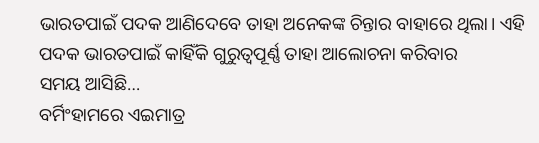ଭାରତପାଇଁ ପଦକ ଆଣିଦେବେ ତାହା ଅନେକଙ୍କ ଚିନ୍ତାର ବାହାରେ ଥିଲା। ଏହି ପଦକ ଭାରତପାଇଁ କାହିଁକି ଗୁରୁତ୍ୱପୂର୍ଣ୍ଣ ତାହା ଆଲୋଚନା କରିବାର
ସମୟ ଆସିଛି…
ବର୍ମିଂହାମରେ ଏଇମାତ୍ର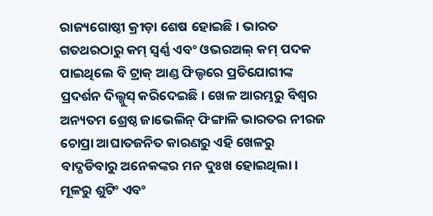ରାଜ୍ୟଗୋଷ୍ଠୀ କ୍ରୀଡ଼ା ଶେଷ ହୋଇଛି। ଭାରତ ଗତଥରଠାରୁ କମ୍ ସ୍ବର୍ଣ୍ଣ ଏବଂ ଓଭରଅଲ୍ କମ୍ ପଦକ ପାଇଥିଲେ ବି ଟ୍ରାକ୍ ଆଣ୍ଡ ଫିଲ୍ଡରେ ପ୍ରତିଯୋଗୀଙ୍କ ପ୍ରଦର୍ଶନ ଦିଲ୍ଖୁସ୍ କରିଦେଇଛି। ଖେଳ ଆରମ୍ଭରୁ ବିଶ୍ୱର ଅନ୍ୟତମ ଶ୍ରେଷ୍ଠ ଜାଭେଲିନ୍ ଫିଙ୍ଗାଳି ଭାରତର ନୀରଜ ଚୋପ୍ରା ଆଘାତଜନିତ କାରଣରୁ ଏହି ଖେଳରୁ ବାଦ୍ପଡିବାରୁ ଅନେକଙ୍କର ମନ ଦୁଃଖ ହୋଇଥିଲା। ମୂଳରୁ ଶୁଟିଂ ଏବଂ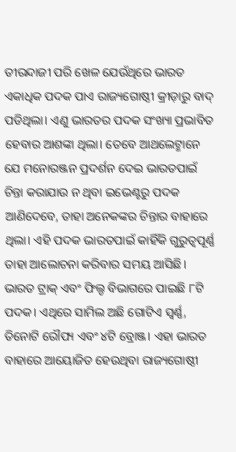ତୀରନ୍ଦାଜୀ ପରି ଖେଳ ଯେଉଁଥିରେ ଭାରତ ଏକାଧିକ ପଦକ ପାଏ ରାଜ୍ୟଗୋଷ୍ଠୀ କ୍ରୀଡ଼ାରୁ ବାଦ୍ ପଡିଥିଲା। ଏଣୁ ଭାରତର ପଦକ ସଂଖ୍ୟା ପ୍ରଭାବିତ ହେବାର ଆଶଙ୍କା ଥିଲା। ତେବେ ଆଥଲେଟ୍ମାନେ ଯେ ମନୋରଞ୍ଜନ ପ୍ରଦର୍ଶନ ଦେଇ ଭାରତପାଇଁ ଚିନ୍ତା କରାଯାଉ ନ ଥିବା ଇଭେଣ୍ଟରୁ ପଦକ ଆଣିଦେବେ, ତାହା ଅନେକଙ୍କର ଚିନ୍ତାର ବାହାରେ ଥିଲା। ଏହି ପଦକ ଭାରତପାଇଁ କାହିଁକି ଗୁରୁତ୍ୱପୂର୍ଣ୍ଣ ତାହା ଆଲୋଚନା କରିବାର ସମୟ ଆସିଛି।
ଭାରତ ଟ୍ରାକ୍ ଏବଂ ଫିଲ୍ଡ ବିଭାଗରେ ପାଇଛି ୮ଟି ପଦକ। ଏଥିରେ ସାମିଲ ଅଛି ଗୋଟିଏ ସ୍ବର୍ଣ୍ଣ, ତିନୋଟି ରୌପ୍ୟ ଏବଂ ୪ଟି ବ୍ରୋଞ୍ଜ। ଏହା ଭାରତ ବାହାରେ ଆୟୋଜିତ ହେଉଥିବା ରାଜ୍ୟଗୋଷ୍ଠୀ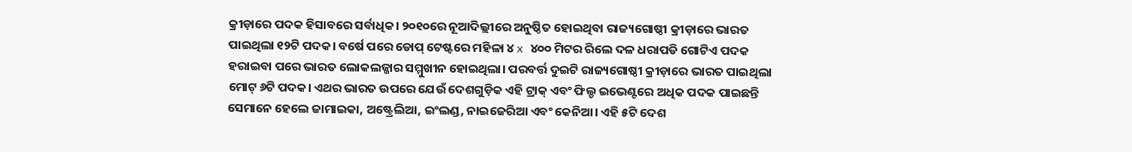କ୍ରୀଡ଼ାରେ ପଦକ ହିସାବରେ ସର୍ବାଧିକ। ୨୦୧୦ରେ ନୂଆଦିଲ୍ଲୀରେ ଅନୁଷ୍ଠିତ ହୋଇଥିବା ରାଜ୍ୟଗୋଷ୍ଠୀ କ୍ରୀଡ଼ାରେ ଭାରତ ପାଇଥିଲା ୧୨ଟି ପଦକ। ବର୍ଷେ ପରେ ଡୋପ୍ ଟେଷ୍ଟରେ ମହିଳା ୪ x ୪୦୦ ମିଟର ରିଲେ ଦଳ ଧରାପଡି ଗୋଟିଏ ପଦକ ହରାଇବା ପରେ ଭାରତ ଲୋକଲଜ୍ଜାର ସମ୍ମୁଖୀନ ହୋଇଥିଲା। ପରବର୍ତ୍ତ ଦୁଇଟି ରାଜ୍ୟଗୋଷ୍ଠୀ କ୍ରୀଡ଼ାରେ ଭାରତ ପାଇଥିଲା ମୋଟ୍ ୬ଟି ପଦକ। ଏଥର ଭାରତ ଉପରେ ଯେଉଁ ଦେଶଗୁଡ଼ିକ ଏହି ଟ୍ରାକ୍ ଏବଂ ଫିଲ୍ଡ ଇଭେଣ୍ଟରେ ଅଧିକ ପଦକ ପାଇଛନ୍ତି ସେମାନେ ହେଲେ ଜାମାଇକା, ଅଷ୍ଟ୍ରେଲିଆ, ଇଂଲଣ୍ଡ, ନାଇଜେରିଆ ଏବଂ କେନିଆ। ଏହି ୫ଟି ଦେଶ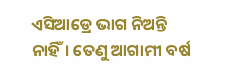ଏସିଆଡ୍ରେ ଭାଗ ନିଅନ୍ତି ନାହିଁ। ତେଣୁ ଆଗାମୀ ବର୍ଷ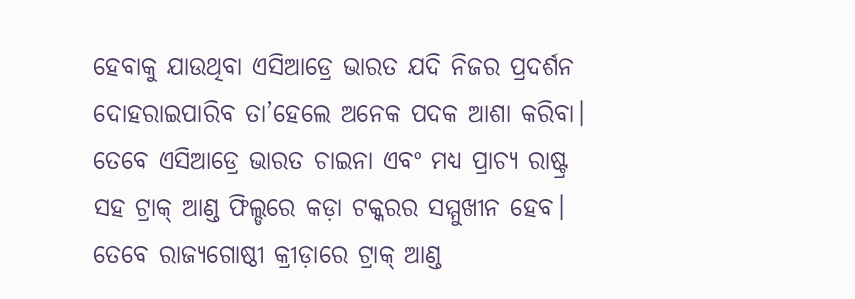ହେବାକୁ ଯାଉଥିବା ଏସିଆଡ୍ରେ ଭାରତ ଯଦି ନିଜର ପ୍ରଦର୍ଶନ ଦୋହରାଇପାରିବ ତା’ହେଲେ ଅନେକ ପଦକ ଆଶା କରିବା। ତେବେ ଏସିଆଡ୍ରେ ଭାରତ ଚାଇନା ଏବଂ ମଧ୍ୟ ପ୍ରାଚ୍ୟ ରାଷ୍ଟ୍ର ସହ ଟ୍ରାକ୍ ଆଣ୍ଡ ଫିଲ୍ଡରେ କଡ଼ା ଟକ୍କରର ସମ୍ମୁଖୀନ ହେବ। ତେବେ ରାଜ୍ୟଗୋଷ୍ଠୀ କ୍ରୀଡ଼ାରେ ଟ୍ରାକ୍ ଆଣ୍ଡ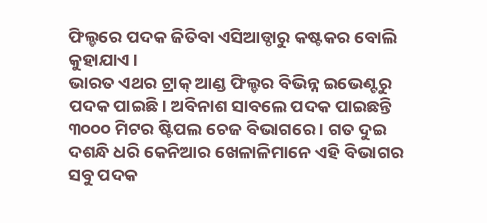ଫିଲ୍ଡରେ ପଦକ ଜିତିବା ଏସିଆଡ୍ଠାରୁ କଷ୍ଟକର ବୋଲି କୁହାଯାଏ।
ଭାରତ ଏଥର ଟ୍ରାକ୍ ଆଣ୍ଡ ଫିଲ୍ଡର ବିଭିନ୍ନ ଇଭେଣ୍ଟରୁ ପଦକ ପାଇଛି। ଅବିନାଶ ସାବଲେ ପଦକ ପାଇଛନ୍ତି ୩୦୦୦ ମିଟର ଷ୍ଟିପଲ ଚେଜ ବିଭାଗରେ । ଗତ ଦୁଇ ଦଶନ୍ଧି ଧରି କେନିଆର ଖେଳାଳିମାନେ ଏହି ବିଭାଗର ସବୁ ପଦକ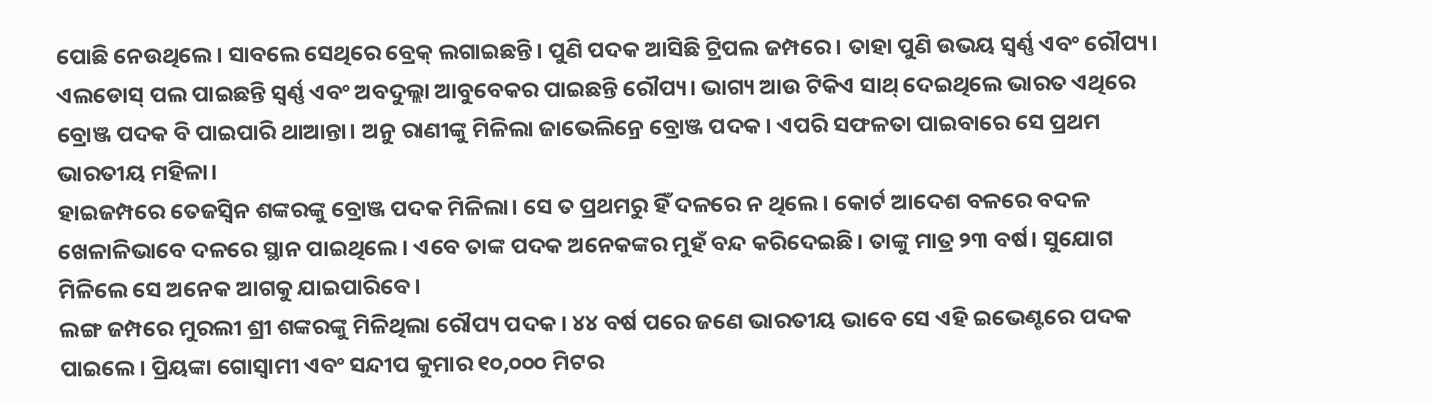ପୋଛି ନେଉଥିଲେ। ସାବଲେ ସେଥିରେ ବ୍ରେକ୍ ଲଗାଇଛନ୍ତି। ପୁଣି ପଦକ ଆସିଛି ଟ୍ରିପଲ ଜମ୍ପରେ। ତାହା ପୁଣି ଉଭୟ ସ୍ବର୍ଣ୍ଣ ଏବଂ ରୌପ୍ୟ। ଏଲଡୋସ୍ ପଲ ପାଇଛନ୍ତି ସ୍ବର୍ଣ୍ଣ ଏବଂ ଅବଦୁଲ୍ଲା ଆବୁବେକର ପାଇଛନ୍ତି ରୌପ୍ୟ। ଭାଗ୍ୟ ଆଉ ଟିକିଏ ସାଥ୍ ଦେଇଥିଲେ ଭାରତ ଏଥିରେ ବ୍ରୋଞ୍ଜ ପଦକ ବି ପାଇପାରି ଥାଆନ୍ତା। ଅନୁ ରାଣୀଙ୍କୁ ମିଳିଲା ଜାଭେଲିନ୍ରେ ବ୍ରୋଞ୍ଜ ପଦକ। ଏପରି ସଫଳତା ପାଇବାରେ ସେ ପ୍ରଥମ ଭାରତୀୟ ମହିଳା।
ହାଇଜମ୍ପରେ ତେଜସ୍ବିନ ଶଙ୍କରଙ୍କୁ ବ୍ରୋଞ୍ଜ ପଦକ ମିଳିଲା। ସେ ତ ପ୍ରଥମରୁ ହିଁ ଦଳରେ ନ ଥିଲେ। କୋର୍ଟ ଆଦେଶ ବଳରେ ବଦଳ ଖେଳାଳିଭାବେ ଦଳରେ ସ୍ଥାନ ପାଇଥିଲେ। ଏବେ ତାଙ୍କ ପଦକ ଅନେକଙ୍କର ମୁହଁ ବନ୍ଦ କରିଦେଇଛି। ତାଙ୍କୁ ମାତ୍ର ୨୩ ବର୍ଷ। ସୁଯୋଗ ମିଳିଲେ ସେ ଅନେକ ଆଗକୁ ଯାଇପାରିବେ।
ଲଙ୍ଗ ଜମ୍ପରେ ମୁରଲୀ ଶ୍ରୀ ଶଙ୍କରଙ୍କୁ ମିଳିଥିଲା ରୌପ୍ୟ ପଦକ। ୪୪ ବର୍ଷ ପରେ ଜଣେ ଭାରତୀୟ ଭାବେ ସେ ଏହି ଇଭେଣ୍ଟରେ ପଦକ ପାଇଲେ। ପ୍ରିୟଙ୍କା ଗୋସ୍ବାମୀ ଏବଂ ସନ୍ଦୀପ କୁମାର ୧୦,୦୦୦ ମିଟର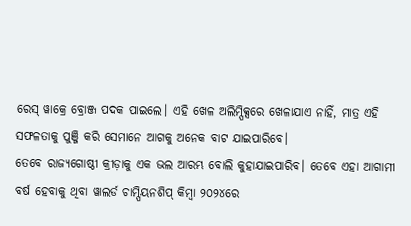ରେସ୍ ୱାକ୍ରେ ବ୍ରୋଞ୍ଜ ପଦକ ପାଇଲେ। ଏହି ଖେଳ ଅଲିମ୍ପିକ୍ସରେ ଖେଳାଯାଏ ନାହିଁ, ମାତ୍ର ଏହି ସଫଳତାକୁ ପୁଞ୍ଜି କରି ସେମାନେ ଆଗକୁ ଅନେକ ବାଟ ଯାଇପାରିବେ।
ତେବେ ରାଜ୍ୟଗୋଷ୍ଠୀ କ୍ରୀଡ଼ାକୁ ଏକ ଭଲ ଆରମ୍ଭ ବୋଲି କୁହାଯାଇପାରିବ। ତେବେ ଏହା ଆଗାମୀ ବର୍ଷ ହେବାକୁ ଥିବା ୱାଲର୍ଡ ଚାମ୍ପିୟନଶିପ୍ କିମ୍ବା ୨୦୨୪ରେ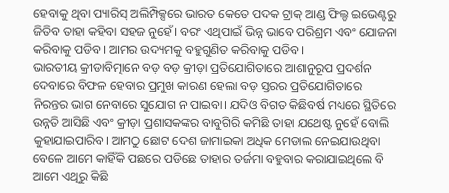ହେବାକୁ ଥିବା ପ୍ୟାରିସ୍ ଅଲିମ୍ପିକ୍ସରେ ଭାରତ କେତେ ପଦକ ଟ୍ରାକ୍ ଆଣ୍ଡ ଫିଲ୍ଡ ଇଭେଣ୍ଟରୁ ଜିତିବ ତାହା କହିବା ସହଜ ନୁହେଁ। ବରଂ ଏଥିପାଇଁ ଭିନ୍ନ ଭାବେ ପରିଶ୍ରମ ଏବଂ ଯୋଜନା କରିବାକୁ ପଡିବ। ଆମର ଉଦ୍ୟମକୁ ବହୁଗୁଣିତ କରିବାକୁ ପଡିବ।
ଭାରତୀୟ କ୍ରୀଡାବିତ୍ମାନେ ବଡ଼ ବଡ଼ କ୍ରୀଡ଼ା ପ୍ରତିଯୋଗିତାରେ ଆଶାନୁରୂପ ପ୍ରଦର୍ଶନ ଦେବାରେ ବିଫଳ ହେବାର ପ୍ରମୁଖ କାରଣ ହେଲା ବଡ଼ ସ୍ତରର ପ୍ରତିଯୋଗିତାରେ ନିରନ୍ତର ଭାଗ ନେବାରେ ସୁଯୋଗ ନ ପାଇବା। ଯଦିଓ ବିଗତ କିଛିବର୍ଷ ମଧ୍ୟରେ ସ୍ଥିତିରେ ଉନ୍ନତି ଆସିଛି ଏବଂ କ୍ରୀଡ଼ା ପ୍ରଶାସକଙ୍କର ବାବୁଗିରି କମିଛି ତାହା ଯଥେଷ୍ଟ ନୁହେଁ ବୋଲି କୁହାଯାଇପାରିବ। ଆମଠୁ ଛୋଟ ଦେଶ ଜାମାଇକା ଅଧିକ ମେଡାଲ ନେଇଯାଉଥିବା ବେଳେ ଆମେ କାହିଁକି ପଛରେ ପଡିଛେ ତାହାର ତର୍ଜମା ବହୁବାର କରାଯାଇଥିଲେ ବି ଆମେ ଏଥିରୁ କିଛି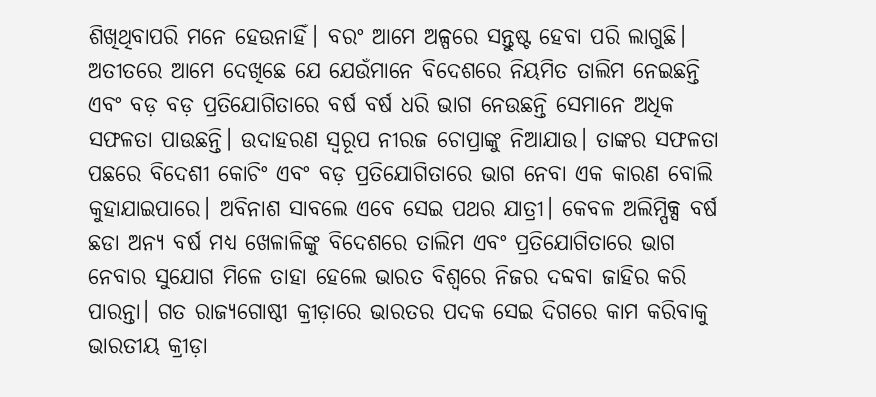ଶିଖିଥିବାପରି ମନେ ହେଉନାହିଁ। ବରଂ ଆମେ ଅଳ୍ପରେ ସନ୍ତୁଷ୍ଟ ହେବା ପରି ଲାଗୁଛି।
ଅତୀତରେ ଆମେ ଦେଖିଛେ ଯେ ଯେଉଁମାନେ ବିଦେଶରେ ନିୟମିତ ତାଲିମ ନେଇଛନ୍ତି ଏବଂ ବଡ଼ ବଡ଼ ପ୍ରତିଯୋଗିତାରେ ବର୍ଷ ବର୍ଷ ଧରି ଭାଗ ନେଉଛନ୍ତି ସେମାନେ ଅଧିକ ସଫଳତା ପାଉଛନ୍ତି। ଉଦାହରଣ ସ୍ବରୂପ ନୀରଜ ଚୋପ୍ରାଙ୍କୁ ନିଆଯାଉ। ତାଙ୍କର ସଫଳତା ପଛରେ ବିଦେଶୀ କୋଚିଂ ଏବଂ ବଡ଼ ପ୍ରତିଯୋଗିତାରେ ଭାଗ ନେବା ଏକ କାରଣ ବୋଲି କୁହାଯାଇପାରେ। ଅବିନାଶ ସାବଲେ ଏବେ ସେଇ ପଥର ଯାତ୍ରୀ। କେବଳ ଅଲିମ୍ପିକ୍ସ ବର୍ଷ ଛଡା ଅନ୍ୟ ବର୍ଷ ମଧ୍ୟ ଖେଳାଳିଙ୍କୁ ବିଦେଶରେ ତାଲିମ ଏବଂ ପ୍ରତିଯୋଗିତାରେ ଭାଗ ନେବାର ସୁଯୋଗ ମିଳେ ତାହା ହେଲେ ଭାରତ ବିଶ୍ୱରେ ନିଜର ଦବ୍ଦବା ଜାହିର କରି ପାରନ୍ତା। ଗତ ରାଜ୍ୟଗୋଷ୍ଠୀ କ୍ରୀଡ଼ାରେ ଭାରତର ପଦକ ସେଇ ଦିଗରେ କାମ କରିବାକୁ ଭାରତୀୟ କ୍ରୀଡ଼ା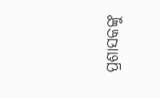ପ୍ରଶାସକଙ୍କୁ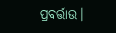ପ୍ରବର୍ତ୍ତାଉ।